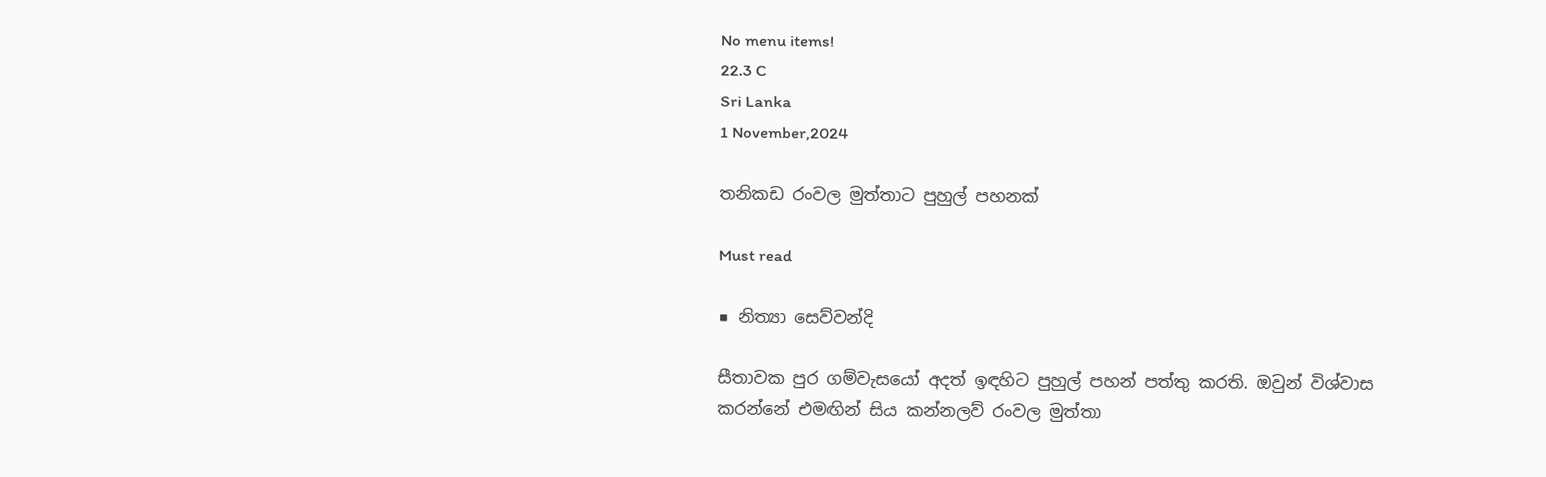No menu items!
22.3 C
Sri Lanka
1 November,2024

තනිකඩ රංවල මුත්තාට පුහුල් පහනක්

Must read

■ නිත්‍යා සෙව්වන්දි

සීතාවක පුර ගම්වැසයෝ අදත් ඉඳහිට පුහුල් පහන් පත්තු කරති. ඔවුන් විශ්වාස කරන්නේ එමඟින් සිය කන්නලව් රංවල මුත්තා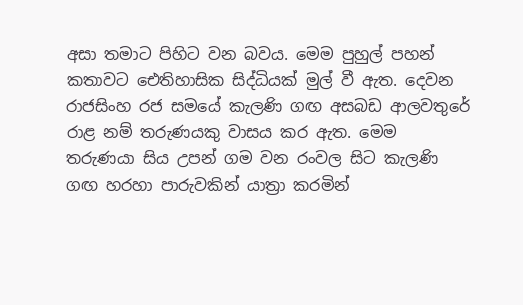අසා තමාට පිහිට වන බවය. මෙම පුහුල් පහන් කතාවට ඓතිහාසික සිද්ධියක් මුල් වී ඇත. දෙවන රාජසිංහ රජ සමයේ කැලණි ගඟ අසබඩ ආලවතුරේ රාළ නම් තරුණයකු වාසය කර ඇත. මෙම තරුණයා සිය උපන් ගම වන රංවල සිට කැලණි ගඟ හරහා පාරුවකින් යාත්‍රා කරමින්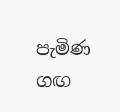පැමිණ ගඟ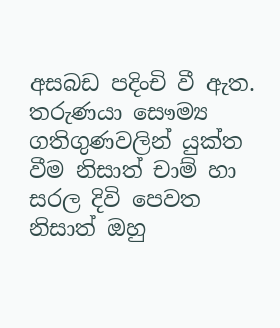අසබඩ පදිංචි වී ඇත.
තරුණයා සෞම්‍ය ගතිගුණවලින් යුක්ත වීම නිසාත් චාම් හා සරල දිවි පෙවත නිසාත් ඔහු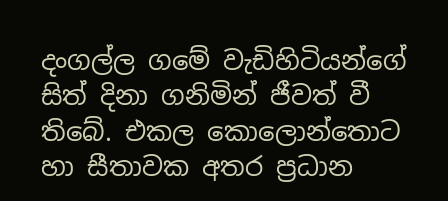දංගල්ල ගමේ වැඩිහිටියන්ගේ සිත් දිනා ගනිමින් ජීවත් වී තිබේ. එකල කොලොන්තොට හා සීතාවක අතර ප්‍රධාන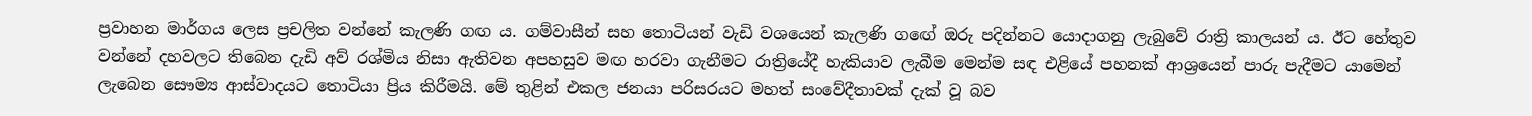ප්‍රවාහන මාර්ගය ලෙස ප්‍රචලිත වන්නේ කැලණි ගඟ ය. ගම්වාසීන් සහ තොටියන් වැඩි වශයෙන් කැලණි ගඟේ ඔරු පදින්නට යොදාගනු ලැබුවේ රාත්‍රි කාලයන් ය. ඊට හේතුව වන්නේ දහවලට තිබෙන දැඩි අව් රශ්මිය නිසා ඇතිවන අපහසුව මඟ හරවා ගැනීමට රාත්‍රියේදී හැකියාව ලැබීම මෙන්ම සඳ එළියේ පහනක් ආශ්‍රයෙන් පාරු පැදීමට යාමෙන් ලැබෙන සෞම්‍ය ආස්වාදයට තොටියා ප්‍රිය කිරීමයි. මේ තුළින් එකල ජනයා පරිසරයට මහත් සංවේදීතාවක් දැක් වූ බව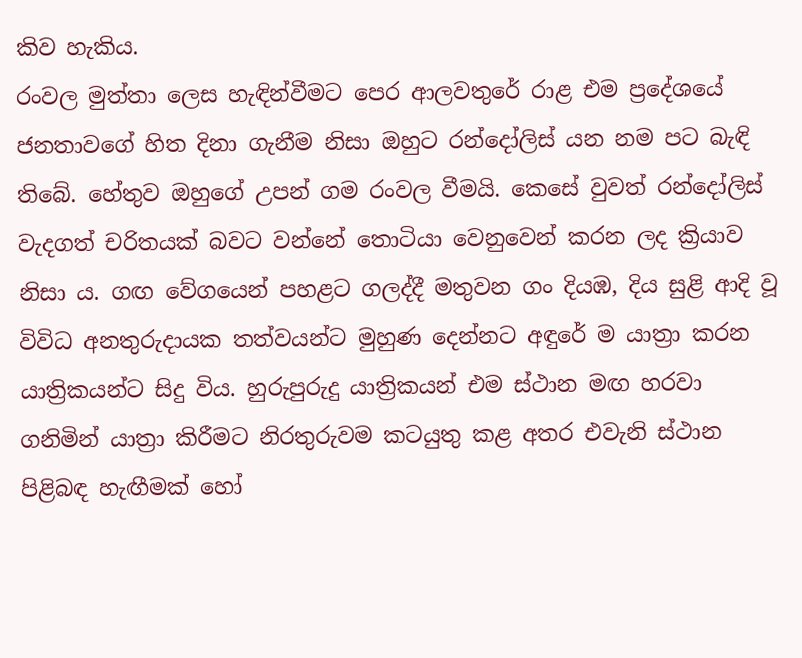කිව හැකිය.
රංවල මුත්තා ලෙස හැඳින්වීමට පෙර ආලවතුරේ රාළ එම ප්‍රදේශයේ ජනතාවගේ හිත දිනා ගැනීම නිසා ඔහුට රන්දෝලිස් යන නම පට බැඳි තිබේ. හේතුව ඔහුගේ උපන් ගම රංවල වීමයි. කෙසේ වුවත් රන්දෝලිස් වැදගත් චරිතයක් බවට වන්නේ තොටියා වෙනුවෙන් කරන ලද ක්‍රියාව නිසා ය. ගඟ වේගයෙන් පහළට ගලද්දී මතුවන ගං දියඹ, දිය සුළි ආදි වූ විවිධ අනතුරුදායක තත්වයන්ට මුහුණ දෙන්නට අඳුරේ ම යාත්‍රා කරන යාත්‍රිකයන්ට සිදු විය. හුරුපුරුදු යාත්‍රිකයන් එම ස්ථාන මඟ හරවා ගනිමින් යාත්‍රා කිරීමට නිරතුරුවම කටයුතු කළ අතර එවැනි ස්ථාන පිළිබඳ හැඟීමක් හෝ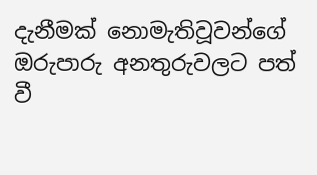දැනීමක් නොමැතිවූවන්ගේ ඔරුපාරු අනතුරුවලට පත් වී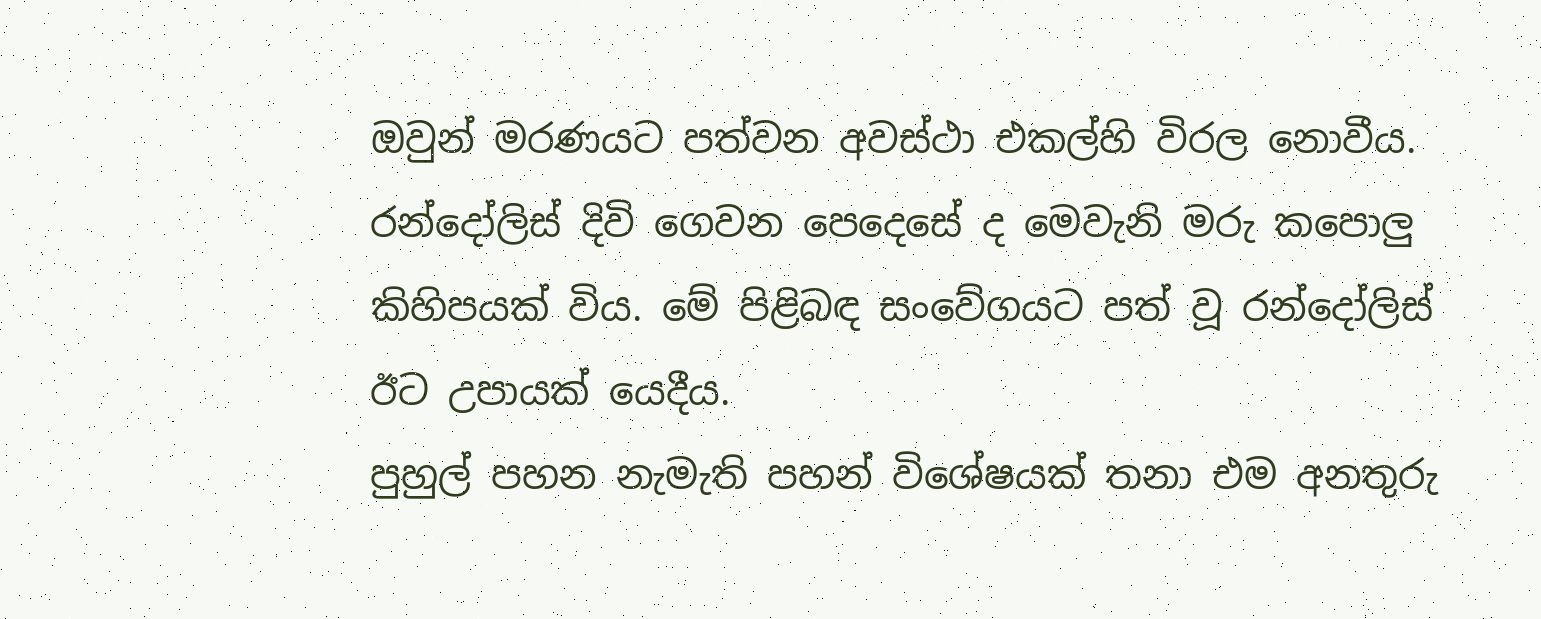ඔවුන් මරණයට පත්වන අවස්ථා එකල්හි විරල නොවීය. රන්දෝලිස් දිවි ගෙවන පෙදෙසේ ද මෙවැනි මරු කපොලු කිහිපයක් විය. මේ පිළිබඳ සංවේගයට පත් වූ රන්දෝලිස් ඊට උපායක් යෙදීය.
පුහුල් පහන නැමැති පහන් විශේෂයක් තනා එම අනතුරු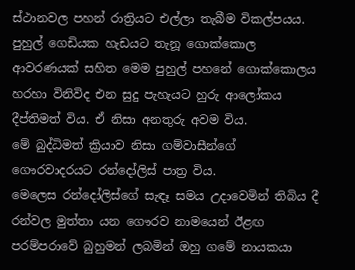ස්ථානවල පහන් රාත්‍රියට එල්ලා තැබීම විකල්පයය. පුහුල් ගෙඩියක හැඩයට තැනූ ගොක්කොල ආවරණයක් සහිත මෙම පුහුල් පහනේ ගොක්කොලය හරහා විනිවිද එන සුදු පැහැයට හුරු ආලෝකය දීප්තිමත් විය. ඒ නිසා අනතුරු අවම විය.
මේ බුද්ධිමත් ක්‍රියාව නිසා ගම්වාසීන්ගේ ගෞරවාදරයට රන්දෝලිස් පාත්‍ර විය.
මෙලෙස රන්දෝලිස්ගේ සැඳෑ සමය උදාවෙමින් තිබිය දී රන්වල මුත්තා යන ගෞරව නාමයෙන් ඊළඟ පරම්පරාවේ බුහුමන් ලබමින් ඔහු ගමේ නායකයා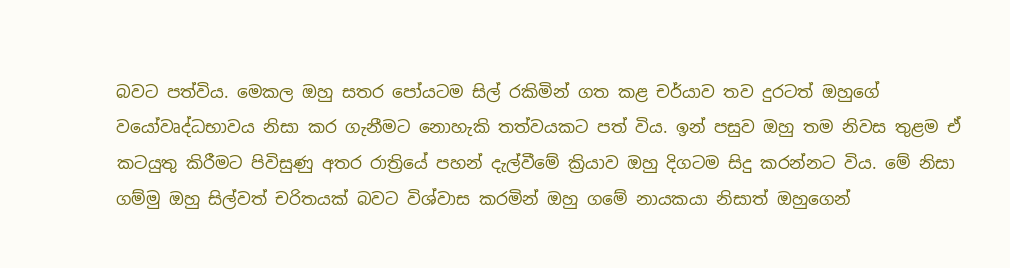බවට පත්විය. මෙකල ඔහු සතර පෝයටම සිල් රකිමින් ගත කළ චර්යාව තව දුරටත් ඔහුගේ වයෝවෘද්ධභාවය නිසා කර ගැනීමට නොහැකි තත්වයකට පත් විය. ඉන් පසුව ඔහු තම නිවස තුළම ඒ කටයුතු කිරීමට පිවිසුණු අතර රාත්‍රියේ පහන් දැල්වීමේ ක්‍රියාව ඔහු දිගටම සිදු කරන්නට විය. මේ නිසා ගම්මු ඔහු සිල්වත් චරිතයක් බවට විශ්වාස කරමින් ඔහු ගමේ නායකයා නිසාත් ඔහුගෙන්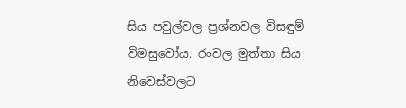සිය පවුල්වල ප්‍රශ්නවල විසඳුම් විමසුවෝය. රංවල මුත්තා සිය නිවෙස්වලට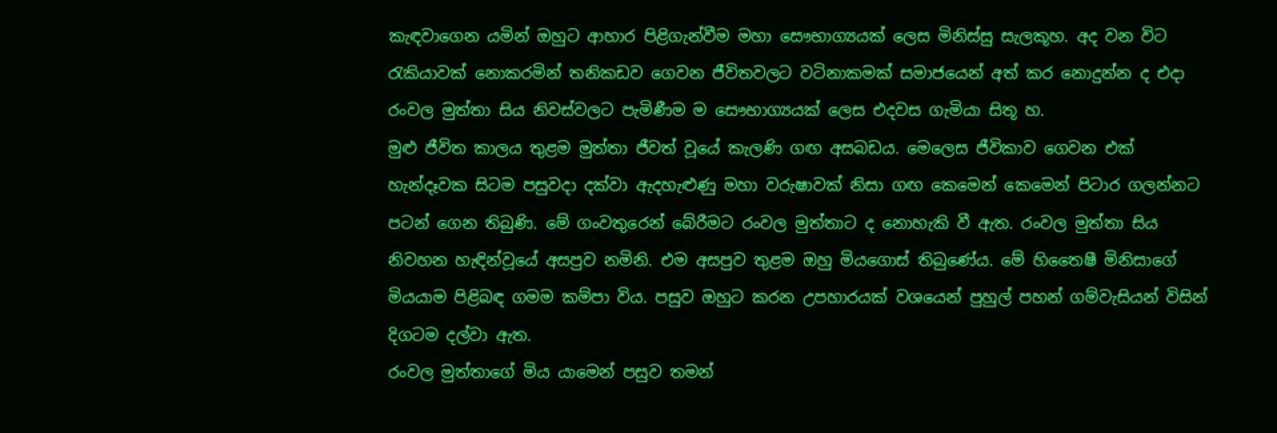කැඳවාගෙන යමින් ඔහුට ආහාර පිළිගැන්වීම මහා සෞභාග්‍යයක් ලෙස මිනිස්සු සැලකූහ. අද වන විට රැකියාවක් නොකරමින් තනිකඩව ගෙවන ජීවිතවලට වටිනාකමක් සමාජයෙන් අත් කර නොදුන්න ද එදා රංවල මුත්තා සිය නිවස්වලට පැමිණීම ම සෞභාග්‍යයක් ලෙස එදවස ගැමියා සිතූ හ.
මුළු ජීවිත කාලය තුළම මුත්තා ජීවත් වූයේ කැලණි ගඟ අසබඩය. මෙලෙස ජීවිකාව ගෙවන එක් හැන්දෑවක සිටම පසුවදා දක්වා ඇදහැළුණු මහා වරුෂාවක් නිසා ගඟ කෙමෙන් කෙමෙන් පිටාර ගලන්නට පටන් ගෙන තිබුණි. මේ ගංවතුරෙන් බේරීමට රංවල මුත්තාට ද නොහැකි වී ඇත. රංවල මුත්තා සිය නිවහන හැඳින්වූයේ අසපුව නමිනි. එම අසපුව තුළම ඔහු මියගොස් තිබුණේය. මේ හිතෛෂී මිනිසාගේ මියයාම පිළිබඳ ගමම කම්පා විය. පසුව ඔහුට කරන උපහාරයක් වශයෙන් පුහුල් පහන් ගම්වැසියන් විසින් දිගටම දල්වා ඇත.
රංවල මුත්තාගේ මිය යාමෙන් පසුව තමන්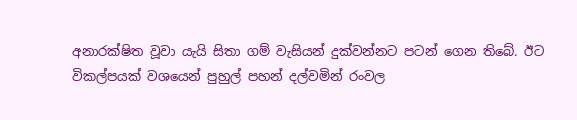අනාරක්ෂිත වූවා යැයි සිතා ගම් වැසියන් දුක්වන්නට පටන් ගෙන තිබේ. ඊට විකල්පයක් වශයෙන් පුහුල් පහන් දල්වමින් රංවල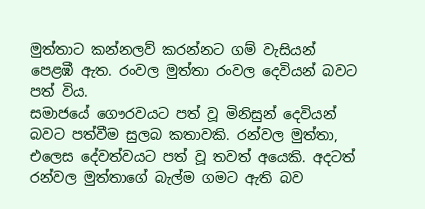මුත්තාට කන්නලව් කරන්නට ගම් වැසියන් පෙළඹී ඇත. රංවල මුත්තා රංවල දෙවියන් බවට පත් විය.
සමාජයේ ගෞරවයට පත් වූ මිනිසුන් දෙවියන් බවට පත්වීම සුලබ කතාවකි. රන්වල මුත්තා, එලෙස දේවත්වයට පත් වූ තවත් අයෙකි. අදටත් රන්වල මුත්තාගේ බැල්ම ගමට ඇති බව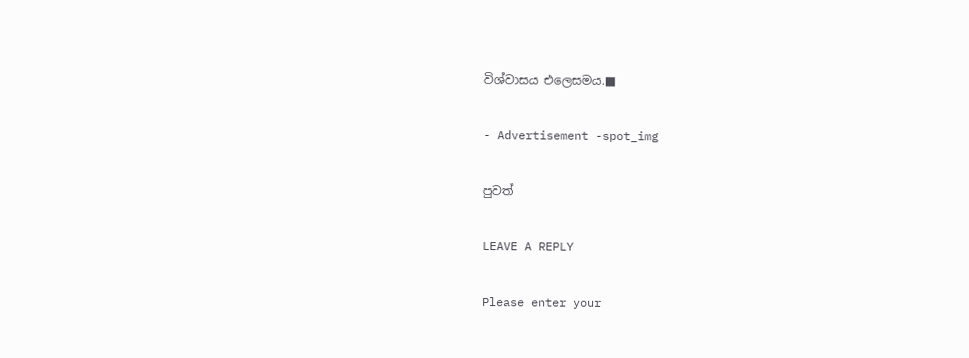විශ්වාසය එලෙසමය.■

- Advertisement -spot_img

පුවත්

LEAVE A REPLY

Please enter your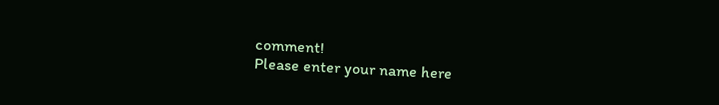comment!
Please enter your name here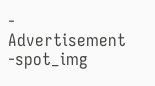- Advertisement -spot_img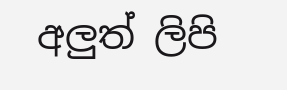අලුත් ලිපි